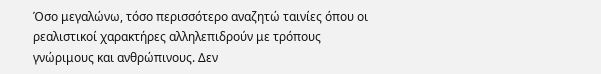Όσο μεγαλώνω, τόσο περισσότερο αναζητώ ταινίες όπου οι ρεαλιστικοί χαρακτήρες αλληλεπιδρούν με τρόπους γνώριμους και ανθρώπινους. Δεν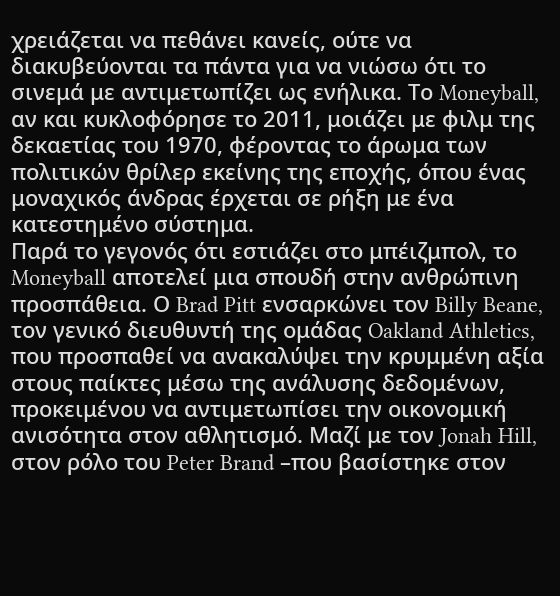χρειάζεται να πεθάνει κανείς, ούτε να διακυβεύονται τα πάντα για να νιώσω ότι το σινεμά με αντιμετωπίζει ως ενήλικα. Το Moneyball, αν και κυκλοφόρησε το 2011, μοιάζει με φιλμ της δεκαετίας του 1970, φέροντας το άρωμα των πολιτικών θρίλερ εκείνης της εποχής, όπου ένας μοναχικός άνδρας έρχεται σε ρήξη με ένα κατεστημένο σύστημα.
Παρά το γεγονός ότι εστιάζει στο μπέιζμπολ, το Moneyball αποτελεί μια σπουδή στην ανθρώπινη προσπάθεια. Ο Brad Pitt ενσαρκώνει τον Billy Beane, τον γενικό διευθυντή της ομάδας Oakland Athletics, που προσπαθεί να ανακαλύψει την κρυμμένη αξία στους παίκτες μέσω της ανάλυσης δεδομένων, προκειμένου να αντιμετωπίσει την οικονομική ανισότητα στον αθλητισμό. Μαζί με τον Jonah Hill, στον ρόλο του Peter Brand –που βασίστηκε στον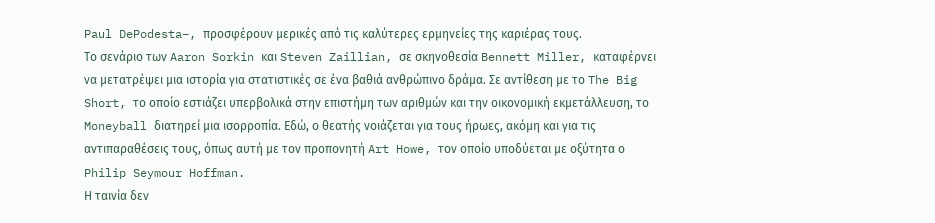Paul DePodesta–, προσφέρουν μερικές από τις καλύτερες ερμηνείες της καριέρας τους.
Το σενάριο των Aaron Sorkin και Steven Zaillian, σε σκηνοθεσία Bennett Miller, καταφέρνει να μετατρέψει μια ιστορία για στατιστικές σε ένα βαθιά ανθρώπινο δράμα. Σε αντίθεση με το The Big Short, το οποίο εστιάζει υπερβολικά στην επιστήμη των αριθμών και την οικονομική εκμετάλλευση, το Moneyball διατηρεί μια ισορροπία. Εδώ, ο θεατής νοιάζεται για τους ήρωες, ακόμη και για τις αντιπαραθέσεις τους, όπως αυτή με τον προπονητή Art Howe, τον οποίο υποδύεται με οξύτητα ο Philip Seymour Hoffman.
Η ταινία δεν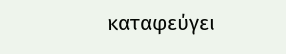καταφεύγει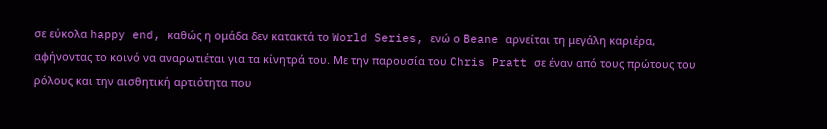σε εύκολα happy end, καθώς η ομάδα δεν κατακτά το World Series, ενώ ο Beane αρνείται τη μεγάλη καριέρα, αφήνοντας το κοινό να αναρωτιέται για τα κίνητρά του. Με την παρουσία του Chris Pratt σε έναν από τους πρώτους του ρόλους και την αισθητική αρτιότητα που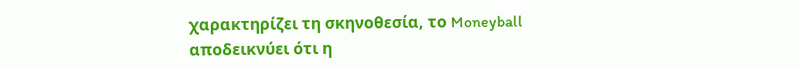χαρακτηρίζει τη σκηνοθεσία, το Moneyball αποδεικνύει ότι η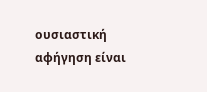ουσιαστική αφήγηση είναι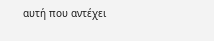αυτή που αντέχει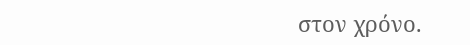στον χρόνο.